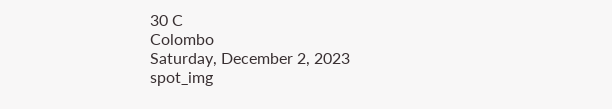30 C
Colombo
Saturday, December 2, 2023
spot_img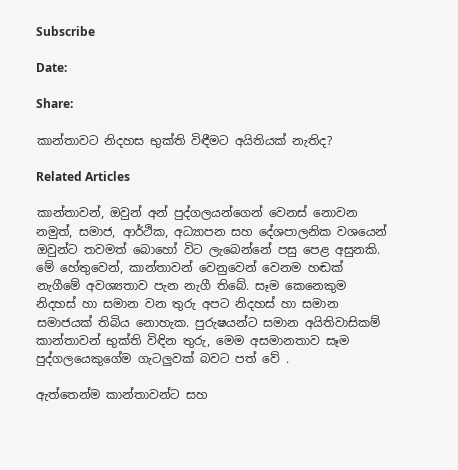Subscribe

Date:

Share:

කාන්තාවට නිදහස භුක්ති විඳීමට අයිතියක් නැතිද?

Related Articles

කාන්තාවන්, ඔවුන් අන් පුද්ගලයන්ගෙන් වෙනස් නොවන නමුත්, සමාජ, ආර්ථික, අධ්‍යාපන සහ දේශපාලනික වශයෙන් ඔවුන්ට තවමත් බොහෝ විට ලැබෙන්නේ පසු පෙළ අසුනකි. මේ හේතුවෙන්, කාන්තාවන් වෙනුවෙන් වෙනම හඬක් නැගීමේ අවශ්‍යතාව පැන නැගී තිබේ. සෑම කෙනෙකුම නිදහස් හා සමාන වන තුරු අපට නිදහස් හා සමාන සමාජයක් තිබිය නොහැක. පුරුෂයන්ට සමාන අයිතිවාසිකම් කාන්තාවන් භුක්ති විඳින තුරු, මෙම අසමානතාව සෑම පුද්ගලයෙකුගේම ගැටලුවක් බවට පත් වේ .

ඇත්තෙන්ම කාන්තාවන්ට සහ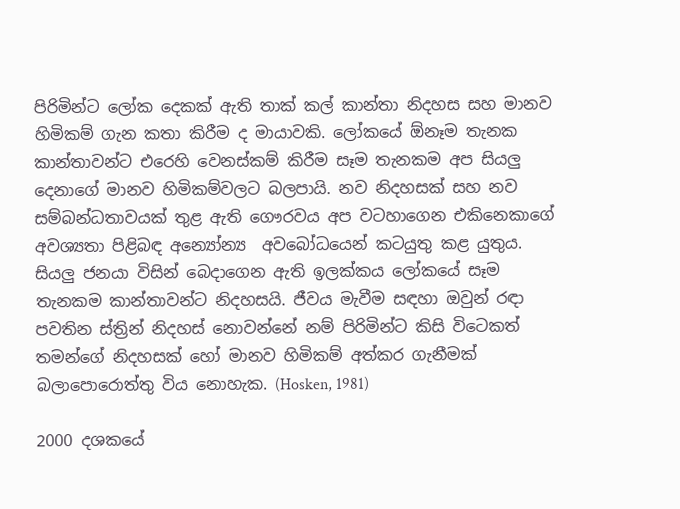පිරිමින්ට ලෝක දෙකක් ඇති තාක් කල් කාන්තා නිදහස සහ මානව හිමිකම් ගැන කතා කිරීම ද මායාවකි. ලෝකයේ ඕනෑම තැනක කාන්තාවන්ට එරෙහි වෙනස්කම් කිරීම සෑම තැනකම අප සියලු දෙනාගේ මානව හිමිකම්වලට බලපායි. නව නිදහසක් සහ නව සම්බන්ධතාවයක් තුළ ඇති ගෞරවය අප වටහාගෙන එකිනෙකාගේ අවශ්‍යතා පිළිබඳ අන්‍යෝන්‍ය  අවබෝධයෙන් කටයුතු කළ යුතුය. සියලු ජනයා විසින් බෙදාගෙන ඇති ඉලක්කය ලෝකයේ සෑම තැනකම කාන්තාවන්ට නිදහසයි. ජීවය මැවීම සඳහා ඔවුන් රඳා පවතින ස්ත්‍රින් නිදහස් නොවන්නේ නම් පිරිමින්ට කිසි විටෙකත් තමන්ගේ නිදහසක් හෝ මානව හිමිකම් අත්කර ගැනීමක් බලාපොරොත්තු විය නොහැක. (Hosken, 1981)

2000 දශකයේ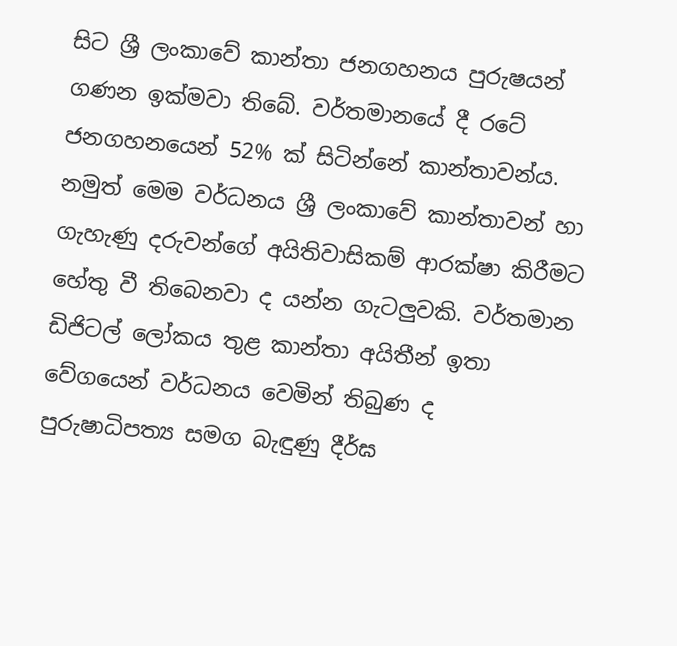සිට ශ්‍රී ලංකාවේ කාන්තා ජනගහනය පුරුෂයන් ගණන ඉක්මවා තිබේ. වර්තමානයේ දී රටේ ජනගහනයෙන් 52% ක් සිටින්නේ කාන්තාවන්ය. නමුත් මෙම වර්ධනය ශ්‍රී ලංකාවේ කාන්තාවන් හා ගැහැණු දරුවන්ගේ අයිතිවාසිකම් ආරක්ෂා කිරීමට හේතු වී තිබෙනවා ද යන්න ගැටලුවකි. වර්තමාන ඩිජිටල් ලෝකය තුළ කාන්තා අයිතීන් ඉතා වේගයෙන් වර්ධනය වෙමින් තිබුණ ද පුරුෂාධිපත්‍ය සමග බැඳුණු දීර්ඝ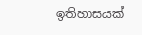ඉතිහාසයක්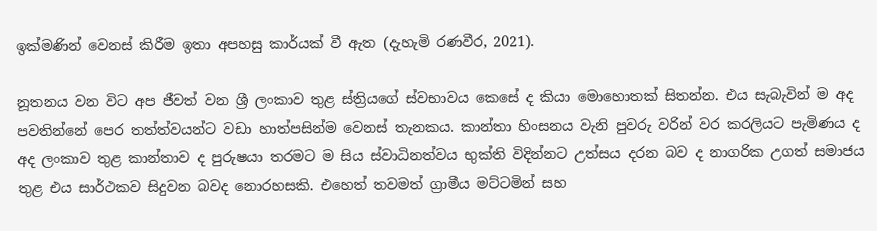ඉක්මණින් වෙනස් කිරීම ඉතා අපහසු කාර්යක් වී ඇත (දැහැමි රණවීර, 2021).

නූතනය වන විට අප ජීවත් වන ශ්‍රී ලංකාව තුළ ස්ත්‍රියගේ ස්වභාවය කෙසේ ද කියා මොහොතක් සිතන්න. එය සැබැවින් ම අද පවතින්නේ පෙර තත්ත්වයන්ට වඩා හාත්පසින්ම වෙනස් තැනකය. කාන්තා හිංසනය වැනි පුවරු වරින් වර කරලියට පැමිණය ද අද ලංකාව තුළ කාන්තාව ද පුරුෂයා තරමට ම සිය ස්වාධිනත්වය භුක්ති විදින්නට උත්සය දරන බව ද නාගරික උගත් සමාජය තුළ එය සාර්ථකව සිදුවන බවද නොරහසකි. එහෙත් තවමත් ග්‍රාමීය මට්ටමින් සහ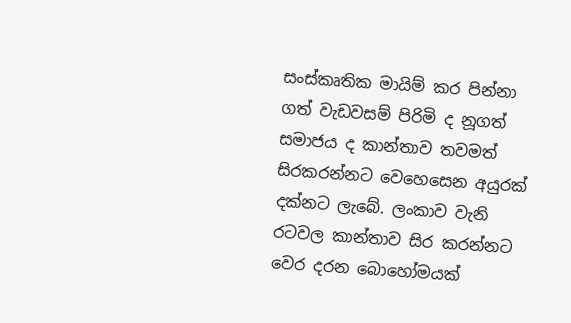සංස්කෘතික මායිම් කර පින්නා ගත් වැඩවසම් පිරිමි ද නූගත් සමාජය ද කාන්තාව තවමත් සිරකරන්නට වෙහෙසෙන අයුරක් දක්නට ලැබේ. ලංකාව වැනි රටවල කාන්තාව සිර කරන්නට වෙර දරන බොහෝමයක්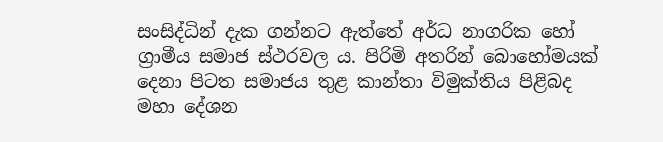සංසිද්ධින් දැක ගන්නට ඇත්තේ අර්ධ නාගරික හෝ ග්‍රාමීය සමාජ ස්ථරවල ය. පිරිමි අතරින් බොහෝමයක් දෙනා පිටත සමාජය තුළ කාන්තා විමුක්තිය පිළිබද මහා දේශන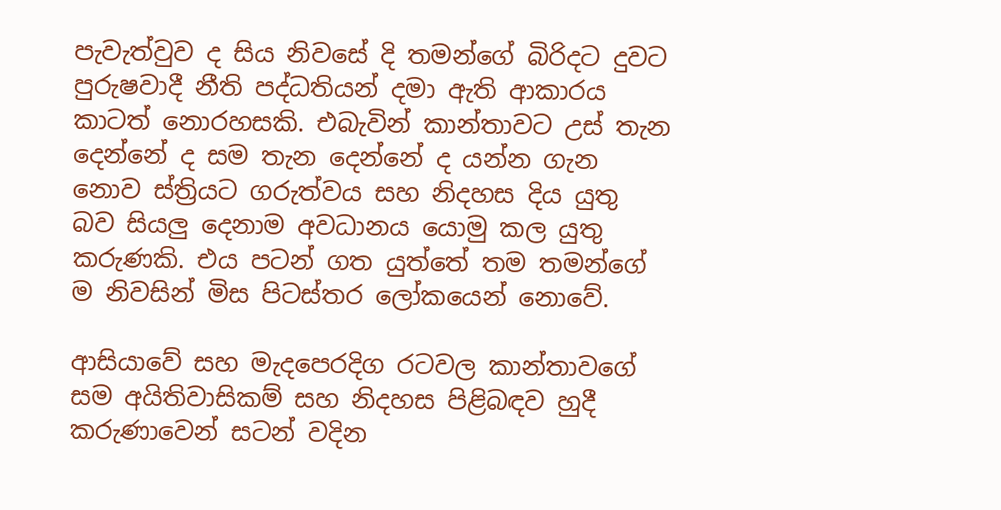පැවැත්වුව ද සිය නිවසේ දි තමන්ගේ බිරිදට දුවට පුරුෂවාදී නීති පද්ධතියන් දමා ඇති ආකාරය කාටත් නොරහසකි. එබැවින් කාන්තාවට උස් තැන දෙන්නේ ද සම තැන දෙන්නේ ද යන්න ගැන නොව ස්ත්‍රියට ගරුත්වය සහ නිදහස දිය යුතු බව සියලු දෙනාම අවධානය යොමු කල යුතු  කරුණකි. එය පටන් ගත යුත්තේ තම තමන්ගේ ම නිවසින් මිස පිටස්තර ලෝකයෙන් නොවේ.

ආසියාවේ සහ මැදපෙරදිග රටවල කාන්තාවගේ සම අයිතිවාසිකම් සහ නිදහස පිළිබඳව හුදී කරුණාවෙන් සටන් වදින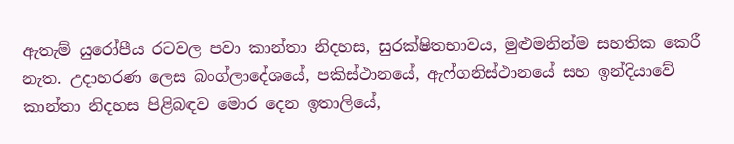ඇතැම් යුරෝපීය රටවල පවා කාන්තා නිදහස, සුරක්ෂිතභාවය, මුළුමනින්ම සහතික කෙරී නැත. උදාහරණ ලෙස බංග්ලාදේශයේ, පකිස්ථානයේ, ඇෆ්ගනිස්ථානයේ සහ ඉන්දියාවේ කාන්තා නිදහස පිළිබඳව මොර දෙන ඉතාලියේ,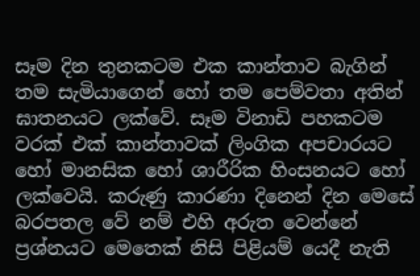සෑම දින තුනකටම එක කාන්තාව බැගින් තම සැමියාගෙන් හෝ තම පෙම්වතා අතින් ඝාතනයට ලක්වේ. සෑම විනාඩි පහකටම වරක් එක් කාන්තාවක් ලිංගික අපචාරයට හෝ මානසික හෝ ශාරීරික හිංසනයට හෝ ලක්වෙයි. කරුණු කාරණා දිනෙන් දින මෙසේ බරපතල වේ නම් එහි අරුත වෙන්නේ ප්‍රශ්නයට මෙතෙක් නිසි පිළියම් යෙදී නැති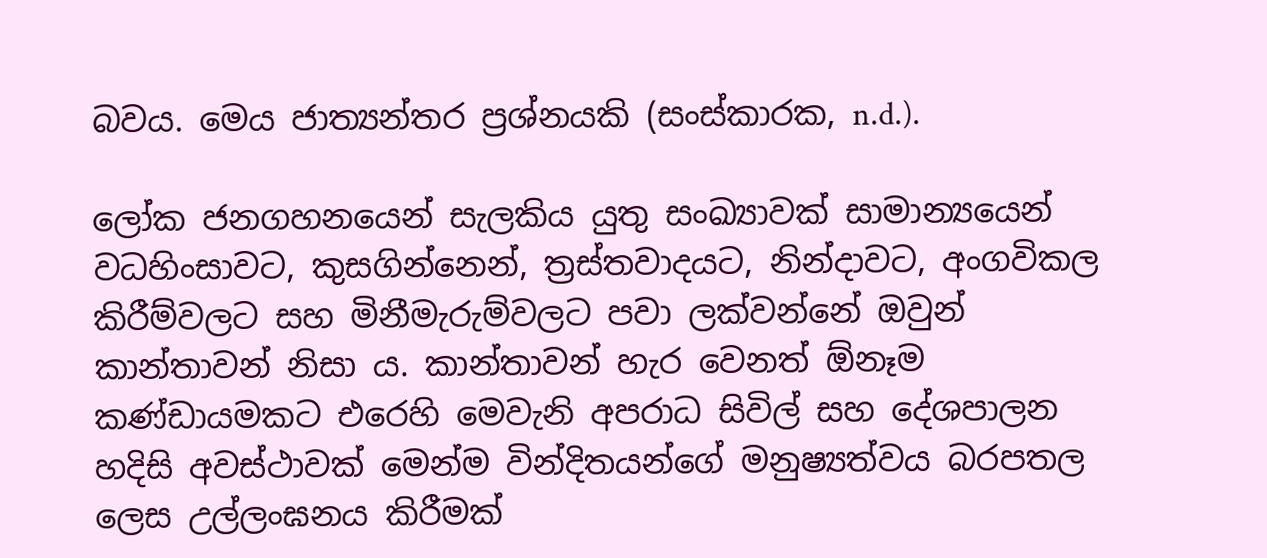බවය. මෙය ජාත්‍යන්තර ප්‍රශ්නයකි (සංස්කාරක, n.d.).

ලෝක ජනගහනයෙන් සැලකිය යුතු සංඛ්‍යාවක් සාමාන්‍යයෙන් වධහිංසාවට, කුසගින්නෙන්, ත්‍රස්තවාදයට, නින්දාවට, අංගවිකල කිරීම්වලට සහ මිනීමැරුම්වලට පවා ලක්වන්නේ ඔවුන් කාන්තාවන් නිසා ය. කාන්තාවන් හැර වෙනත් ඕනෑම කණ්ඩායමකට එරෙහි මෙවැනි අපරාධ සිවිල් සහ දේශපාලන හදිසි අවස්ථාවක් මෙන්ම වින්දිතයන්ගේ මනුෂ්‍යත්වය බරපතල ලෙස උල්ලංඝනය කිරීමක්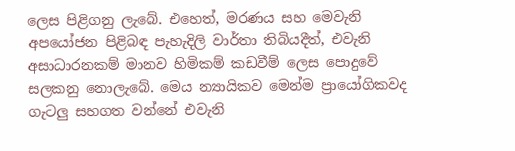ලෙස පිළිගනු ලැබේ. එහෙත්, මරණය සහ මෙවැනි අපයෝජන පිළිබඳ පැහැදිලි වාර්තා තිබියදීත්, එවැනි අසාධාරනකම් මානව හිමිකම් කඩවීම් ලෙස පොදුවේ සලකනු නොලැබේ. මෙය න්‍යායිකව මෙන්ම ප්‍රායෝගිකවද ගැටලු සහගත වන්නේ එවැනි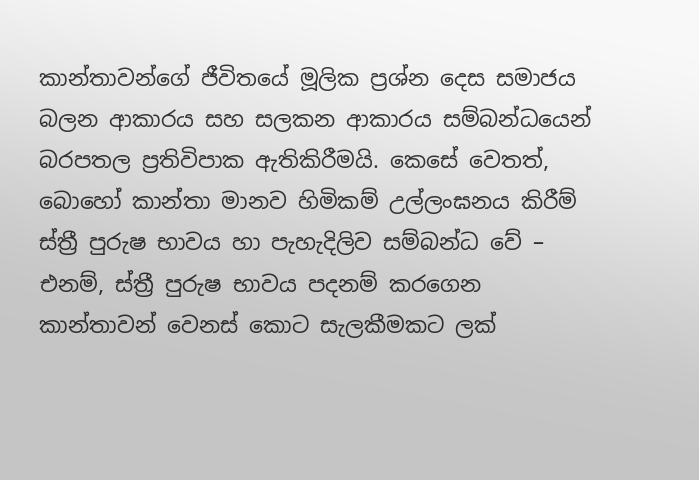කාන්තාවන්ගේ ජීවිතයේ මූලික ප්‍රශ්න දෙස සමාජය බලන ආකාරය සහ සලකන ආකාරය සම්බන්ධයෙන් බරපතල ප්‍රතිවිපාක ඇතිකිරීමයි. කෙසේ වෙතත්, බොහෝ කාන්තා මානව හිමිකම් උල්ලංඝනය කිරීම් ස්ත්‍රී පුරුෂ භාවය හා පැහැදිලිව සම්බන්ධ වේ – එනම්, ස්ත්‍රී පුරුෂ භාවය පදනම් කරගෙන කාන්තාවන් වෙනස් කොට සැලකීමකට ලක්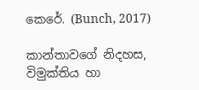කෙරේ. (Bunch, 2017)

කාන්තාවගේ නිදහස, විමුක්තිය හා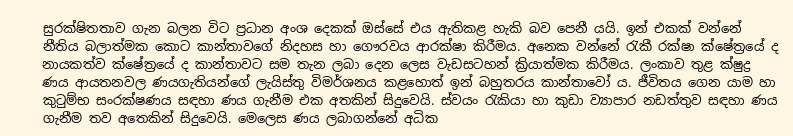සුරක්ෂිතතාව ගැන බලන විට ප්‍රධාන අංශ දෙකක් ඔස්සේ එය ඇතිකළ හැකි බව පෙනී යයි. ඉන් එකක් වන්නේ නීතිය බලාත්මක කොට කාන්තාවගේ නිදහස හා ගෞරවය ආරක්ෂා කිරීමය. අනෙක වන්නේ රැකී රක්ෂා ක්ෂේත්‍රයේ ද නායකත්ව ක්ෂේත්‍රයේ ද කාන්තාවට සම තැන ලබා දෙන ලෙස වැඩසටහන් ක්‍රියාත්මක කිරීමය. ලංකාව තුළ ක්ෂුද්‍ර ණය ආයතනවල ණයගැතියන්ගේ ලැයිස්තු විමර්ශනය කළහොත් ඉන් බහුතරය කාන්තාවෝ ය. ජීවිතය ගෙන යාම හා කුටුම්භ සංරක්ෂණය සඳහා ණය ගැනීම එක අතකින් සිදුවෙයි. ස්වයං රැකියා හා කුඩා ව්‍යාපාර නඩත්තුව සඳහා ණය ගැනීම තව අතෙකින් සිදුවෙයි. මෙලෙස ණය ලබාගන්නේ අධික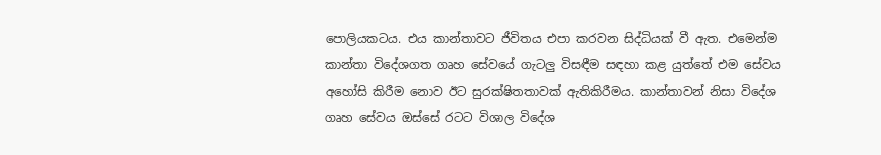පොලියකටය. එය කාන්තාවට ජීවිතය එපා කරවන සිද්ධියක් වී ඇත. එමෙන්ම කාන්තා විදේශගත ගෘහ සේවයේ ගැටලු විසඳීම සඳහා කළ යුත්තේ එම සේවය අහෝසි කිරීම නොව ඊට සුරක්ෂිතතාවක් ඇතිකිරීමය. කාන්තාවන් නිසා විදේශ ගෘහ සේවය ඔස්සේ රටට විශාල විදේශ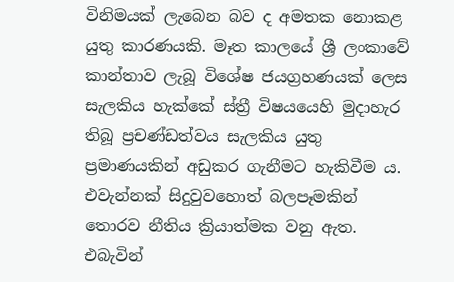විනිමයක් ලැබෙන බව ද අමතක නොකළ යුතු කාරණයකි. මෑත කාලයේ ශ්‍රී ලංකාවේ කාන්තාව ලැබූ විශේෂ ජයග්‍රහණයක් ලෙස සැලකිය හැක්කේ ස්ත්‍රී විෂයයෙහි මුදාහැර තිබූ ප්‍රචණ්ඩත්වය සැලකිය යුතු ප්‍රමාණයකින් අඩුකර ගැනීමට හැකිවීම ය. එවැන්නක් සිදුවුවහොත් බලපෑමකින් තොරව නීතිය ක්‍රියාත්මක වනු ඇත. එබැවින්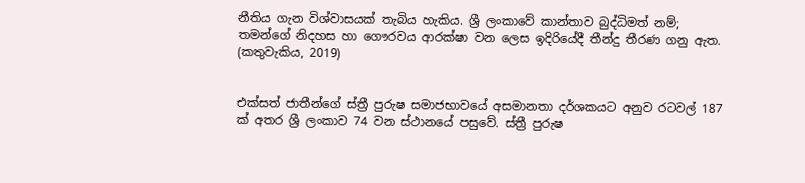නීතිය ගැන විශ්වාසයක් තැබිය හැකිය. ශ්‍රී ලංකාවේ කාන්තාව බුද්ධිමත් නම්; තමන්ගේ නිදහස හා ගෞරවය ආරක්ෂා වන ලෙස ඉදිරියේදී තීන්දු තීරණ ගනු ඇත. (කතුවැකිය, 2019)


එක්සත් ජාතීන්ගේ ස්ත්‍රී පුරුෂ සමාජභාවයේ අසමානතා දර්ශකයට අනුව රටවල් 187 ක් අතර ශ්‍රී ලංකාව 74 වන ස්ථානයේ පසුවේ. ස්ත්‍රී පුරුෂ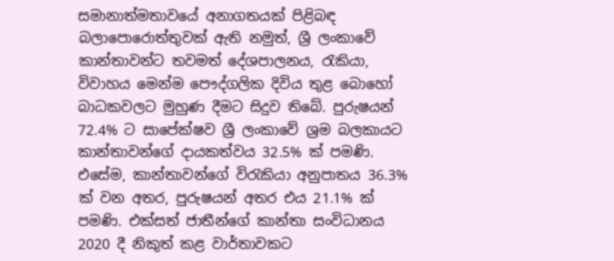සමානාත්මතාවයේ අනාගතයක් පිළිබඳ බලාපොරොත්තුවක් ඇති නමුත්, ශ්‍රී ලංකාවේ කාන්තාවන්ට තවමත් දේශපාලනය, රැකියා, විවාහය මෙන්ම පෞද්ගලික දිවිය තුළ බොහෝ බාධකවලට මුහුණ දීමට සිදුව තිබේ. පුරුෂයන් 72.4% ට සාපේක්ෂව ශ්‍රී ලංකාවේ ශ්‍රම බලකායට කාන්තාවන්ගේ දායකත්වය 32.5% ක් පමණි. එසේම, කාන්තාවන්ගේ විරැකියා අනුපාතය 36.3% ක් වන අතර, පුරුෂයන් අතර එය 21.1% ක් පමණි. එක්සත් ජාතීන්ගේ කාන්තා සංවිධානය 2020 දී නිකුත් කළ වාර්තාවකට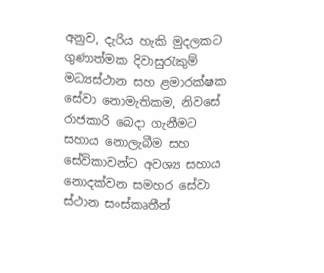අනුව, දැරිය හැකි මුදලකට ගුණාත්මක දිවාසුරැකුම් මධ්‍යස්ථාන සහ ළමාරක්ෂක සේවා නොමැතිකම, නිවසේ රාජකාරි බෙදා ගැනීමට සහාය නොලැබීම සහ සේවිකාවන්ට අවශ්‍ය සහාය නොදක්වන සමහර සේවා ස්ථාන සංස්කෘතීන්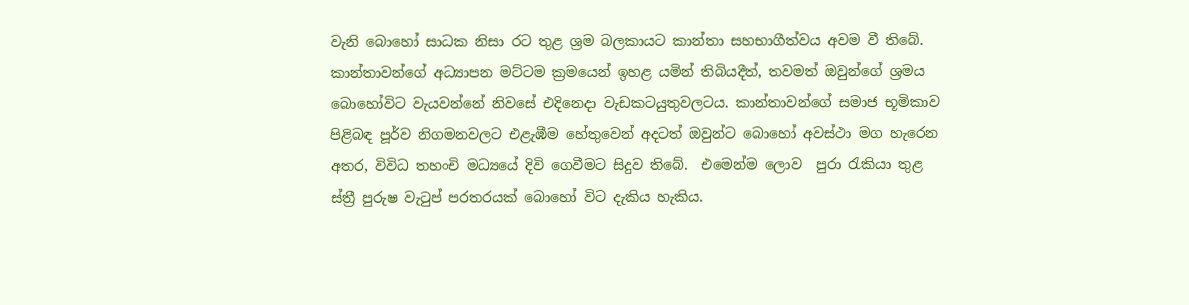වැනි බොහෝ සාධක නිසා රට තුළ ශ්‍රම බලකායට කාන්තා සහභාගීත්වය අවම වී තිබේ. කාන්තාවන්ගේ අධ්‍යාපන මට්ටම ක්‍රමයෙන් ඉහළ යමින් තිබියදීත්, තවමත් ඔවුන්ගේ ශ්‍රමය බොහෝවිට වැයවන්නේ නිවසේ එදිනෙදා වැඩකටයුතුවලටය. කාන්තාවන්ගේ සමාජ භූමිකාව පිළිබඳ පූර්ව නිගමනවලට එළැඹීම හේතුවෙන් අදටත් ඔවුන්ට බොහෝ අවස්ථා මග හැරෙන අතර, විවිධ තහංචි මධ්‍යයේ දිවි ගෙවීමට සිදුව තිබේ.  එමෙන්ම ලොව  පුරා රැකියා තුළ ස්ත්‍රී පුරුෂ වැටුප් පරතරයක් බොහෝ විට දැකිය හැකිය.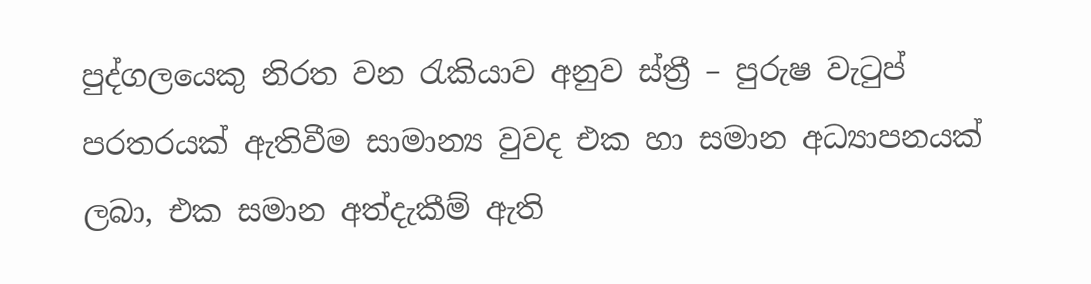පුද්ගලයෙකු නිරත වන රැකියාව අනුව ස්ත්‍රී – පුරුෂ වැටුප් පරතරයක් ඇතිවීම සාමාන්‍ය වුවද එක හා සමාන අධ්‍යාපනයක් ලබා, එක සමාන අත්දැකීම් ඇති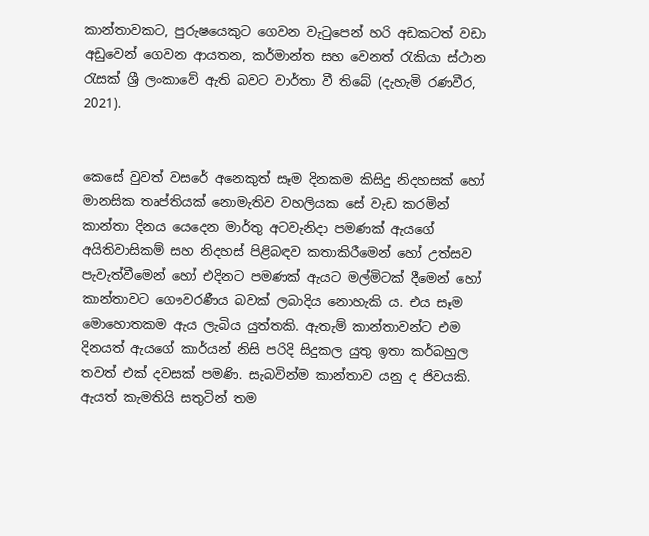කාන්තාවකට, පුරුෂයෙකුට ගෙවන වැටුපෙන් හරි අඩකටත් වඩා අඩුවෙන් ගෙවන ආයතන, කර්මාන්ත සහ වෙනත් රැකියා ස්ථාන රැසක් ශ්‍රී ලංකාවේ ඇති බවට වාර්තා වී තිබේ (දැහැමි රණවීර, 2021).


කෙසේ වුවත් වසරේ අනෙකුත් සෑම දිනකම කිසිදු නිදහසක් හෝ මානසික තෘප්තියක් නොමැතිව වහලියක සේ වැඩ කරමින්  කාන්තා දිනය යෙදෙන මාර්තු අටවැනිදා පමණක් ඇයගේ අයිතිවාසිකම් සහ නිදහස් පිළිබඳව කතාකිරීමෙන් හෝ උත්සව පැවැත්වීමෙන් හෝ එදිනට පමණක් ඇයට මල්මිටක් දීමෙන් හෝ කාන්තාවට ගෞවරණීය බවක් ලබාදිය නොහැකි ය. එය සෑම මොහොතකම ඇය ලැබිය යුත්තකි. ඇතැම් කාන්තාවන්ට එම දිනයත් ඇයගේ කාර්යන් නිසි පරිදි සිදුකල යුතු ඉතා කර්බහුල තවත් එක්‌ දවසක් පමණි. සැබවින්ම කාන්තාව යනු ද ජිවයකි. ඇයත් කැමතියි සතුටින් තම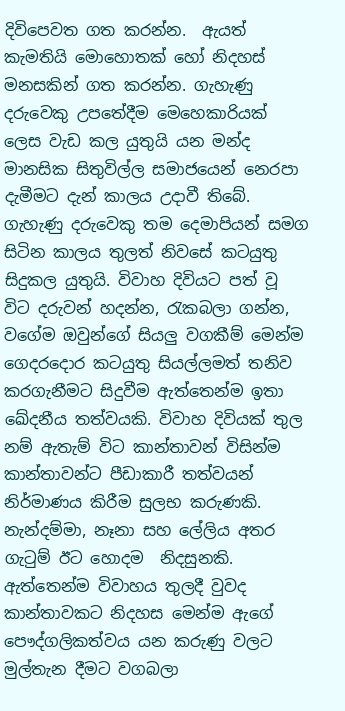දිවිපෙවත ගත කරන්න.  ඇයත් කැමතියි මොහොතක් හෝ නිදහස් මනසකින් ගත කරන්න. ගැහැණු දරුවෙකු උපතේදීම මෙහෙකාරියක් ලෙස වැඩ කල යුතුයි යන මන්ද මානසික සිතුවිල්ල සමාජයෙන් නෙරපා දැමීමට දැන් කාලය උදාවී තිබේ. ගැහැණු දරුවෙකු තම දෙමාපියන් සමග සිටින කාලය තුලත් නිවසේ කටයුතු  සිදුකල යුතුයි. විවාහ දිවියට පත් වූ විට දරුවන් හදන්න, රැකබලා ගන්න, වගේම ඔවුන්ගේ සියලු වගකීම් මෙන්ම  ගෙදරදොර කටයුතු සියල්ලමත් තනිව කරගැනීමට සිදුවීම ඇත්තෙන්ම ඉතා ඛේදනීය තත්වයකි. විවාහ දිවියක් තුල නම් ඇතැම් විට කාන්තාවන් විසින්ම කාන්තාවන්ට පීඩාකාරී තත්වයන් නිර්මාණය කිරීම සුලභ කරුණකි. නැන්දම්මා, නෑනා සහ ලේලිය අතර ගැටුම් ඊට හොදම  නිදසුනකි. ඇත්තෙන්ම විවාහය තුලදී වුවද කාන්තාවකට නිදහස මෙන්ම ඇගේ පෞද්ගලිකත්වය යන කරුණු වලට මුල්තැන දීමට වගබලා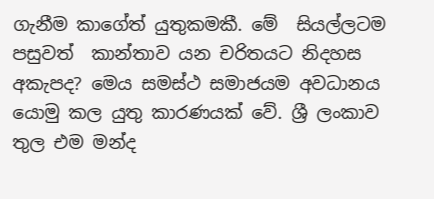ගැනීම කාගේත් යුතුකමකී. මේ  සියල්ලටම පසුවත්  කාන්තාව යන චරිතයට නිදහස අකැපද? මෙය සමස්ථ සමාජයම අවධානය යොමු කල යුතු කාරණයක් වේ. ශ්‍රී ලංකාව තුල එම මන්ද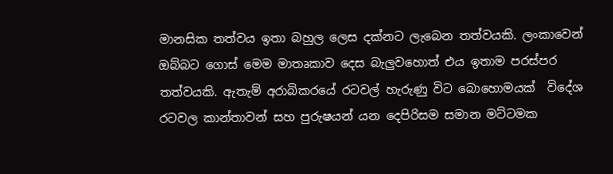මානසික තත්වය ඉතා බහුල ලෙස දක්නට ලැබෙන තත්වයකි. ලංකාවෙන් ඔබ්බට ගොස් මෙම මාතෘකාව දෙස බැලුවහොත් එය ඉතාම පරස්පර තත්වයකි. ඇතැම් අරාබිකරයේ රටවල් හැරුණු විට බොහොමයක්  විදේශ රටවල කාන්තාවන් සහ පුරුෂයන් යන දෙපිරිසම සමාන මට්ටමක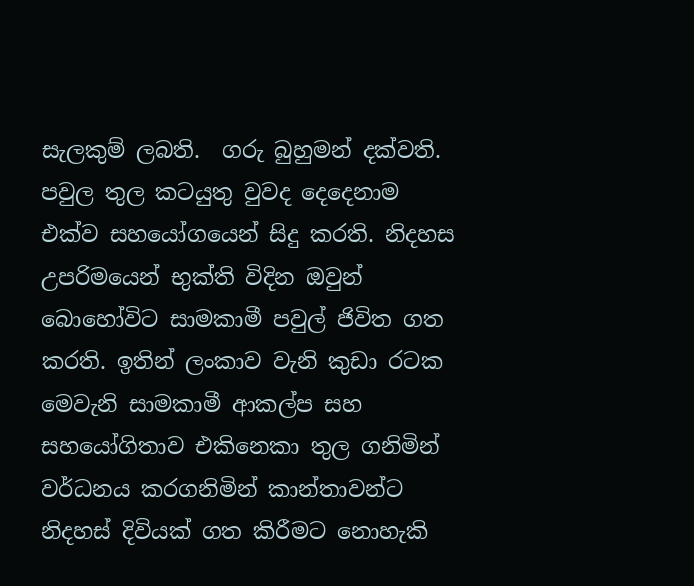සැලකුම් ලබති.  ගරු බුහුමන් දක්වති. පවුල තුල කටයුතු වුවද දෙදෙනාම එක්ව සහයෝගයෙන් සිදු කරති. නිදහස උපරිමයෙන් භුක්ති විදින ඔවුන් බොහෝවිට සාමකාමී පවුල් ජිවිත ගත කරති. ඉතින් ලංකාව වැනි කුඩා රටක මෙවැනි සාමකාමී ආකල්ප සහ සහයෝගිතාව එකිනෙකා තුල ගනිමින් වර්ධනය කරගනිමින් කාන්තාවන්ට නිදහස් දිවියක් ගත කිරීමට නොහැකි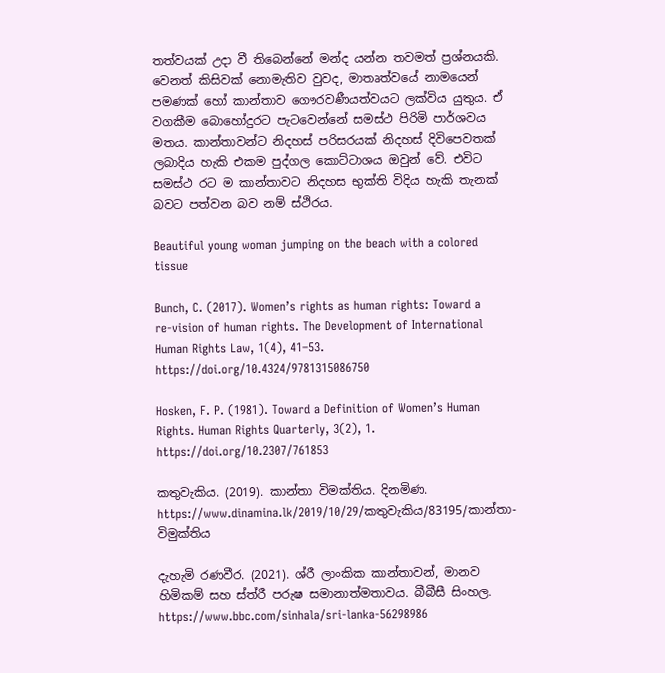තත්වයක් උදා වී තිබෙන්නේ මන්ද යන්න තවමත් ප්‍රශ්නයකි.  වෙනත් කිසිවක් නොමැතිව වුවද, මාතෘත්වයේ නාමයෙන් පමණක් හෝ කාන්තාව ගෞරවණීයත්වයට ලක්විය යුතුය. ඒ වගකීම බොහෝදුරට පැටවෙන්නේ සමස්ථ පිරිමි පාර්ශවය මතය. කාන්තාවන්ට නිදහස් පරිසරයක් නිදහස් දිවිපෙවතක් ලබාදිය හැකි එකම පුද්ගල කොට්ටාශය ඔවුන් වේ. එවිට සමස්ථ රට ම කාන්තාවට නිදහස භුක්ති විදිය හැකි තැනක් බවට පත්වන බව නම් ස්ථිරය.

Beautiful young woman jumping on the beach with a colored tissue

Bunch, C. (2017). Women’s rights as human rights: Toward a re-vision of human rights. The Development of International Human Rights Law, 1(4), 41–53. https://doi.org/10.4324/9781315086750

Hosken, F. P. (1981). Toward a Definition of Women’s Human Rights. Human Rights Quarterly, 3(2), 1. https://doi.org/10.2307/761853

කතුවැකිය. (2019). කාන්තා විමක්තිය. දිනමිණ. https://www.dinamina.lk/2019/10/29/කතුවැකිය/83195/කාන්තා-විමුක්තිය

දැහැමි රණවීර. (2021). ශ්රී ලාංකික කාන්තාවන්, මානව හිමිකම් සහ ස්ත්රී පරුෂ සමානාත්මතාවය. බීබීසී සිංහල. https://www.bbc.com/sinhala/sri-lanka-56298986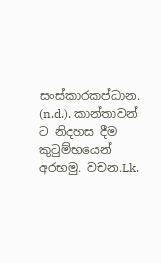සංස්කාරකප්‍ධාන. (n.d.). කාන්තාවන් ට නිදහස දීම කුටුම්භයෙන් අරභමු. වචන.Lk.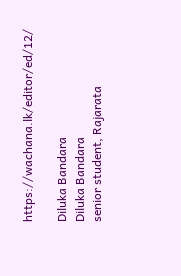https://wachana.lk/editor/ed/12/

Diluka Bandara
Diluka Bandara
senior student, Rajarata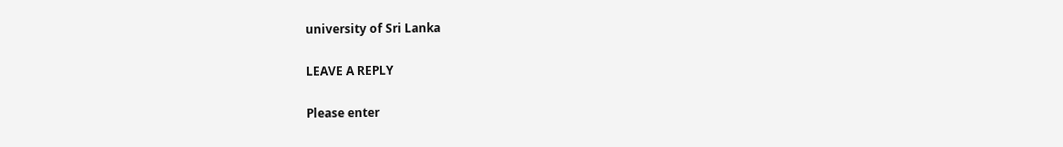university of Sri Lanka

LEAVE A REPLY

Please enter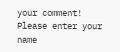your comment!
Please enter your name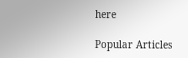here

Popular Articles